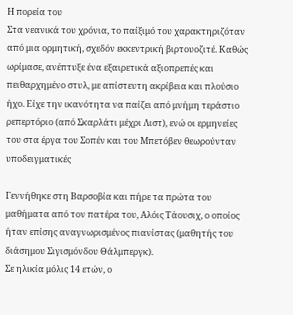Η πορεία του
Στα νεανικά του χρόνια, το παίξιμό του χαρακτηριζόταν από μια ορμητική, σχεδόν εκκεντρική βιρτουοζιτέ. Καθώς ωρίμασε, ανέπτυξε ένα εξαιρετικά αξιοπρεπές και πειθαρχημένο στυλ, με απίστευτη ακρίβεια και πλούσιο ήχο. Είχε την ικανότητα να παίζει από μνήμη τεράστιο ρεπερτόριο (από Σκαρλάτι μέχρι Λιστ), ενώ οι ερμηνείες του στα έργα του Σοπέν και του Μπετόβεν θεωρούνταν υποδειγματικές

Γεννήθηκε στη Βαρσοβία και πήρε τα πρώτα του μαθήματα από τον πατέρα του, Αλόις Τάουσιχ, ο οποίος ήταν επίσης αναγνωρισμένος πιανίστας (μαθητής του διάσημου Σιγισμόνδου Θάλμπεργκ).
Σε ηλικία μόλις 14 ετών, ο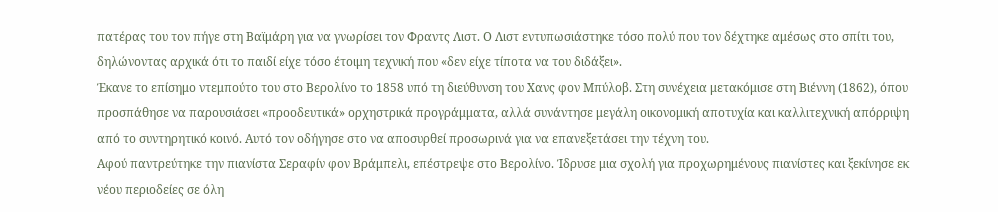πατέρας του τον πήγε στη Βαϊμάρη για να γνωρίσει τον Φραντς Λιστ. Ο Λιστ εντυπωσιάστηκε τόσο πολύ που τον δέχτηκε αμέσως στο σπίτι του, δηλώνοντας αρχικά ότι το παιδί είχε τόσο έτοιμη τεχνική που «δεν είχε τίποτα να του διδάξει».
Έκανε το επίσημο ντεμπούτο του στο Βερολίνο το 1858 υπό τη διεύθυνση του Χανς φον Μπύλοβ. Στη συνέχεια μετακόμισε στη Βιέννη (1862), όπου προσπάθησε να παρουσιάσει «προοδευτικά» ορχηστρικά προγράμματα, αλλά συνάντησε μεγάλη οικονομική αποτυχία και καλλιτεχνική απόρριψη από το συντηρητικό κοινό. Αυτό τον οδήγησε στο να αποσυρθεί προσωρινά για να επανεξετάσει την τέχνη του.
Αφού παντρεύτηκε την πιανίστα Σεραφίν φον Βράμπελι, επέστρεψε στο Βερολίνο. Ίδρυσε μια σχολή για προχωρημένους πιανίστες και ξεκίνησε εκ νέου περιοδείες σε όλη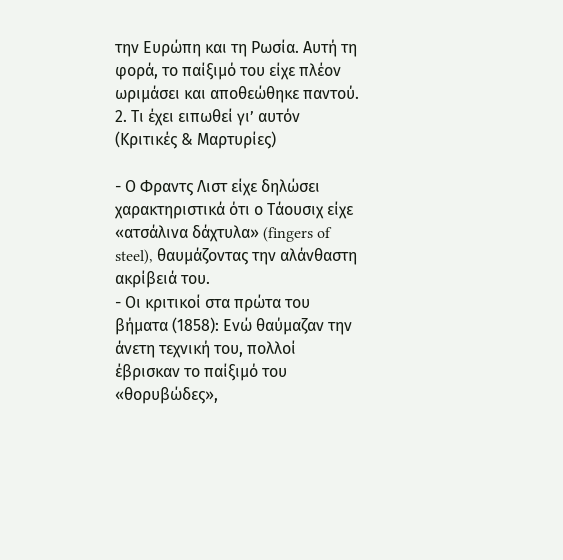την Ευρώπη και τη Ρωσία. Αυτή τη φορά, το παίξιμό του είχε πλέον ωριμάσει και αποθεώθηκε παντού.
2. Τι έχει ειπωθεί γι’ αυτόν (Κριτικές & Μαρτυρίες)

- Ο Φραντς Λιστ είχε δηλώσει χαρακτηριστικά ότι ο Τάουσιχ είχε «ατσάλινα δάχτυλα» (fingers of steel), θαυμάζοντας την αλάνθαστη ακρίβειά του.
- Οι κριτικοί στα πρώτα του βήματα (1858): Ενώ θαύμαζαν την άνετη τεχνική του, πολλοί έβρισκαν το παίξιμό του «θορυβώδες»,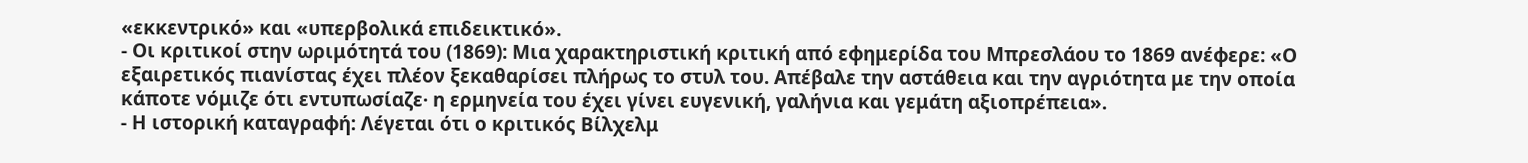«εκκεντρικό» και «υπερβολικά επιδεικτικό».
- Οι κριτικοί στην ωριμότητά του (1869): Μια χαρακτηριστική κριτική από εφημερίδα του Μπρεσλάου το 1869 ανέφερε: «Ο εξαιρετικός πιανίστας έχει πλέον ξεκαθαρίσει πλήρως το στυλ του. Απέβαλε την αστάθεια και την αγριότητα με την οποία κάποτε νόμιζε ότι εντυπωσίαζε· η ερμηνεία του έχει γίνει ευγενική, γαλήνια και γεμάτη αξιοπρέπεια».
- Η ιστορική καταγραφή: Λέγεται ότι ο κριτικός Βίλχελμ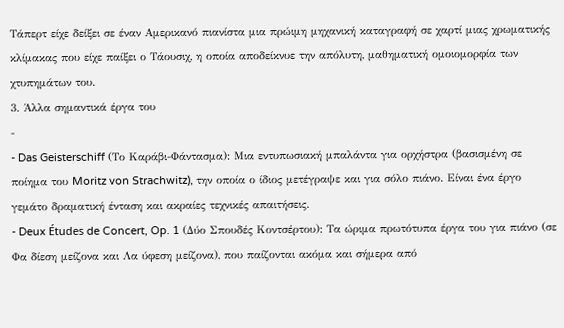Τάπερτ είχε δείξει σε έναν Αμερικανό πιανίστα μια πρώιμη μηχανική καταγραφή σε χαρτί μιας χρωματικής κλίμακας που είχε παίξει ο Τάουσιχ, η οποία αποδείκνυε την απόλυτη, μαθηματική ομοιομορφία των χτυπημάτων του.
3. Άλλα σημαντικά έργα του
-
- Das Geisterschiff (Το Καράβι-Φάντασμα): Μια εντυπωσιακή μπαλάντα για ορχήστρα (βασισμένη σε ποίημα του Moritz von Strachwitz), την οποία ο ίδιος μετέγραψε και για σόλο πιάνο. Είναι ένα έργο γεμάτο δραματική ένταση και ακραίες τεχνικές απαιτήσεις.
- Deux Études de Concert, Op. 1 (Δύο Σπουδές Κοντσέρτου): Τα ώριμα πρωτότυπα έργα του για πιάνο (σε Φα δίεση μείζονα και Λα ύφεση μείζονα), που παίζονται ακόμα και σήμερα από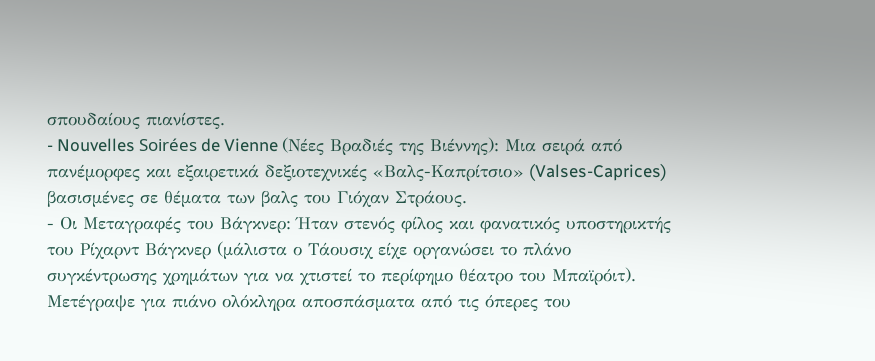σπουδαίους πιανίστες.
- Nouvelles Soirées de Vienne (Νέες Βραδιές της Βιέννης): Μια σειρά από πανέμορφες και εξαιρετικά δεξιοτεχνικές «Βαλς-Καπρίτσιο» (Valses-Caprices) βασισμένες σε θέματα των βαλς του Γιόχαν Στράους.
- Οι Μεταγραφές του Βάγκνερ: Ήταν στενός φίλος και φανατικός υποστηρικτής του Ρίχαρντ Βάγκνερ (μάλιστα ο Τάουσιχ είχε οργανώσει το πλάνο συγκέντρωσης χρημάτων για να χτιστεί το περίφημο θέατρο του Μπαϊρόιτ). Μετέγραψε για πιάνο ολόκληρα αποσπάσματα από τις όπερες του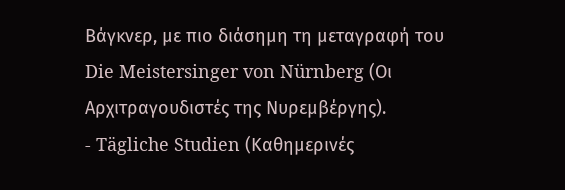Βάγκνερ, με πιο διάσημη τη μεταγραφή του Die Meistersinger von Nürnberg (Οι Αρχιτραγουδιστές της Νυρεμβέργης).
- Tägliche Studien (Καθημερινές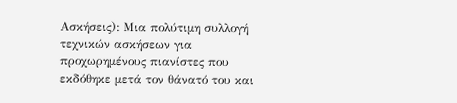Ασκήσεις): Μια πολύτιμη συλλογή τεχνικών ασκήσεων για προχωρημένους πιανίστες που εκδόθηκε μετά τον θάνατό του και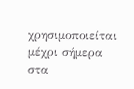χρησιμοποιείται μέχρι σήμερα στα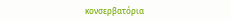κονσερβατόρια